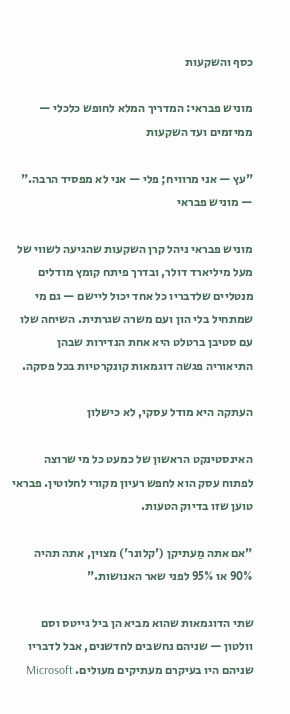כסף והשקעות

מוניש פבראי: המדריך המלא לחופש כלכלי — ממיזמים ועד השקעות

"עץ — אני מרוויח; פלי — אני לא מפסיד הרבה." — מוניש פבראי

מוניש פבראי ניהל קרן השקעות שהגיעה לשווי של מעל מיליארד דולר, ובדרך פיתח קומץ מודלים מנטליים שלדבריו כל אחד יכול ליישם — גם מי שמתחיל בלי הון ועם משרה שגרתית. השיחה שלו עם סטיבן ברטלט היא אחת הנדירות שבהן התיאוריה פגשה דוגמאות קונקרטיות בכל פסקה.

העתקה היא מודל עסקי, לא כישלון

האינסטינקט הראשון של כמעט כל מי שרוצה לפתוח עסק הוא לחפש רעיון מקורי לחלוטין. פבראי טוען שזו בדיוק הטעות.

"אם אתה מַעתיקן ('קלונר') מצוין, אתה תהיה 90% או 95% לפני שאר האנושות."

שתי הדוגמאות שהוא מביא הן ביל גייטס וסם וולטון — שניהם נחשבים לחדשנים, אבל לדבריו שניהם היו בעיקרם מעתיקים מעולים. Microsoft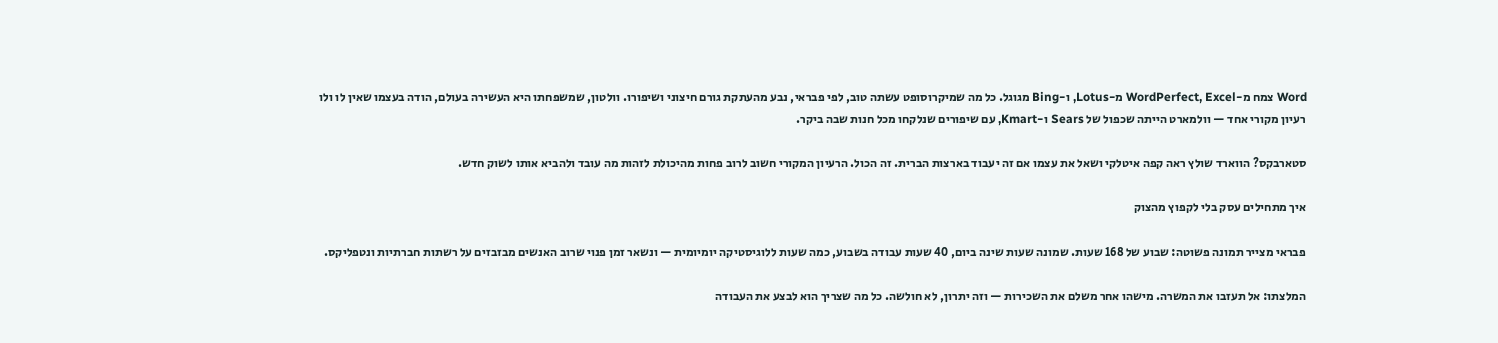Word צמח מ-WordPerfect, Excel מ-Lotus, ו-Bing מגוגל. כל מה שמיקרוסופט עשתה טוב, לפי פבראי, נבע מהעתקת גורם חיצוני ושיפורו. וולטון, שמשפחתו היא העשירה בעולם, הודה בעצמו שאין לו ולו רעיון מקורי אחד — וולמארט הייתה שכפול של Sears ו-Kmart, עם שיפורים שנלקחו מכל חנות שבה ביקר.

סטארבקס? הווארד שולץ ראה קפה איטלקי ושאל את עצמו אם זה יעבוד בארצות הברית. זה הכול. הרעיון המקורי חשוב לרוב פחות מהיכולת לזהות מה עובד ולהביא אותו לשוק חדש.

איך מתחילים עסק בלי לקפוץ מהצוק

פבראי מצייר תמונה פשוטה: שבוע של 168 שעות. שמונה שעות שינה ביום, 40 שעות עבודה בשבוע, כמה שעות ללוגיסטיקה יומיומית — ונשאר זמן פנוי שרוב האנשים מבזבזים על רשתות חברתיות ונטפליקס.

המלצתו: אל תעזבו את המשרה. מישהו אחר משלם את השכירות — וזה יתרון, לא חולשה. כל מה שצריך הוא לבצע את העבודה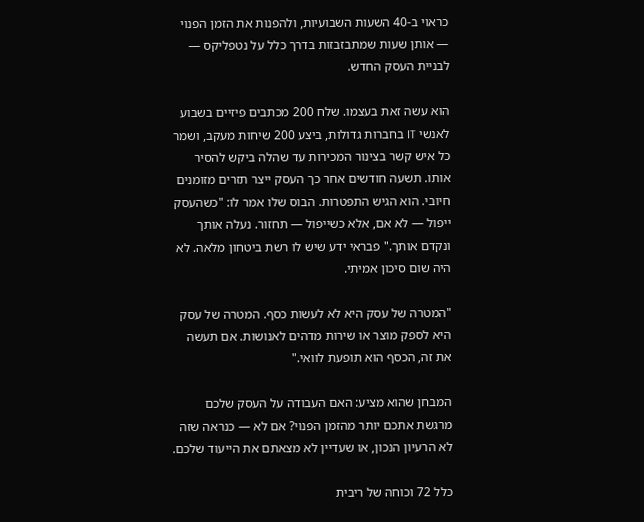כראוי ב-40 השעות השבועיות, ולהפנות את הזמן הפנוי — אותן שעות שמתבזבזות בדרך כלל על נטפליקס — לבניית העסק החדש.

הוא עשה זאת בעצמו. שלח 200 מכתבים פיזיים בשבוע לאנשי IT בחברות גדולות, ביצע 200 שיחות מעקב, ושמר כל איש קשר בצינור המכירות עד שהלה ביקש להסיר אותו. תשעה חודשים אחר כך העסק ייצר תזרים מזומנים חיובי. הוא הגיש התפטרות. הבוס שלו אמר לו: "כשהעסק ייפול — לא אם, אלא כשייפול — תחזור. נעלה אותך ונקדם אותך." פבראי ידע שיש לו רשת ביטחון מלאה. לא היה שום סיכון אמיתי.

"המטרה של עסק היא לא לעשות כסף. המטרה של עסק היא לספק מוצר או שירות מדהים לאנושות. אם תעשה את זה, הכסף הוא תופעת לוואי."

המבחן שהוא מציע: האם העבודה על העסק שלכם מרגשת אתכם יותר מהזמן הפנוי? אם לא — כנראה שזה לא הרעיון הנכון, או שעדיין לא מצאתם את הייעוד שלכם.

כלל 72 וכוחה של ריבית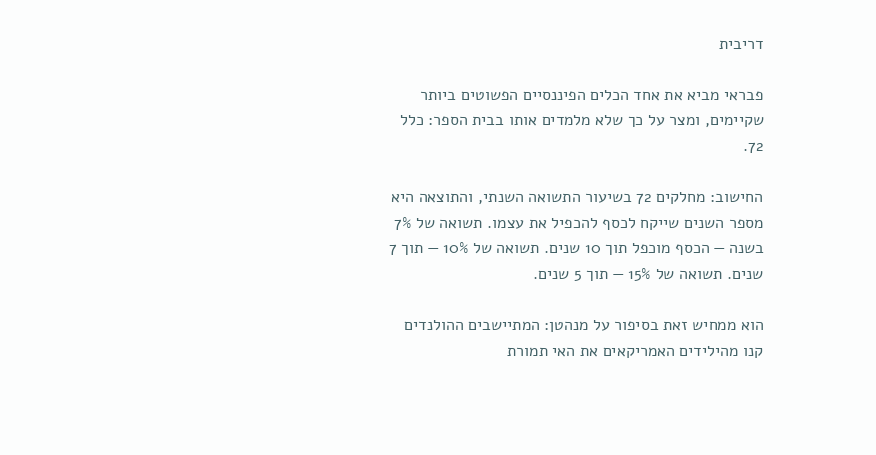דריבית

פבראי מביא את אחד הכלים הפיננסיים הפשוטים ביותר שקיימים, ומצר על כך שלא מלמדים אותו בבית הספר: כלל 72.

החישוב: מחלקים 72 בשיעור התשואה השנתי, והתוצאה היא מספר השנים שייקח לכסף להכפיל את עצמו. תשואה של 7% בשנה — הכסף מוכפל תוך 10 שנים. תשואה של 10% — תוך 7 שנים. תשואה של 15% — תוך 5 שנים.

הוא ממחיש זאת בסיפור על מנהטן: המתיישבים ההולנדים קנו מהילידים האמריקאים את האי תמורת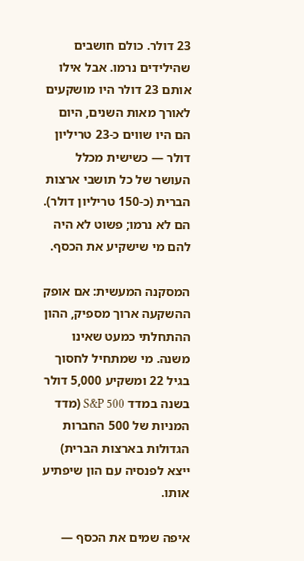23 דולר. כולם חושבים שהילידים נרמו. אבל אילו אותם 23 דולר היו מושקעים לאורך מאות השנים, היום הם היו שווים כ-23 טריליון דולר — כשישית מכלל העושר של כל תושבי ארצות הברית (כ-150 טריליון דולר). הם לא נרמו; פשוט לא היה להם מי שישקיע את הכסף.

המסקנה המעשית: אם אופק ההשקעה ארוך מספיק, ההון ההתחלתי כמעט שאינו משנה. מי שמתחיל לחסוך בגיל 22 ומשקיע 5,000 דולר בשנה במדד S&P 500 (מדד המניות של 500 החברות הגדולות בארצות הברית) ייצא לפנסיה עם הון שיפתיע אותו.

איפה שמים את הכסף —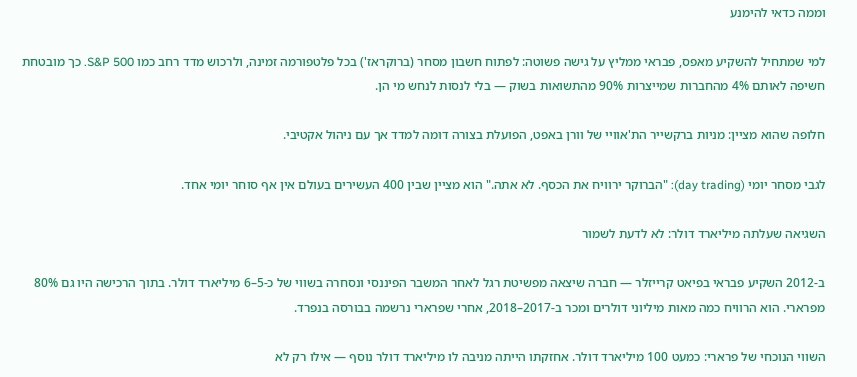וממה כדאי להימנע

למי שמתחיל להשקיע מאפס, פבראי ממליץ על גישה פשוטה: לפתוח חשבון מסחר (ברוקראז') בכל פלטפורמה זמינה, ולרכוש מדד רחב כמו S&P 500. כך מובטחת חשיפה לאותם 4% מהחברות שמייצרות 90% מהתשואות בשוק — בלי לנסות לנחש מי הן.

חלופה שהוא מציין: מניות ברקשייר הת'אוויי של וורן באפט, הפועלת בצורה דומה למדד אך עם ניהול אקטיבי.

לגבי מסחר יומי (day trading): "הברוקר ירוויח את הכסף. לא אתה." הוא מציין שבין 400 העשירים בעולם אין אף סוחר יומי אחד.

השגיאה שעלתה מיליארד דולר: לא לדעת לשמור

ב-2012 השקיע פבראי בפיאט קרייזלר — חברה שיצאה מפשיטת רגל לאחר המשבר הפיננסי ונסחרה בשווי של כ-5–6 מיליארד דולר. בתוך הרכישה היו גם 80% מפרארי. הוא הרוויח כמה מאות מיליוני דולרים ומכר ב-2017–2018, אחרי שפרארי נרשמה בבורסה בנפרד.

השווי הנוכחי של פרארי: כמעט 100 מיליארד דולר. אחזקתו הייתה מניבה לו מיליארד דולר נוסף — אילו רק לא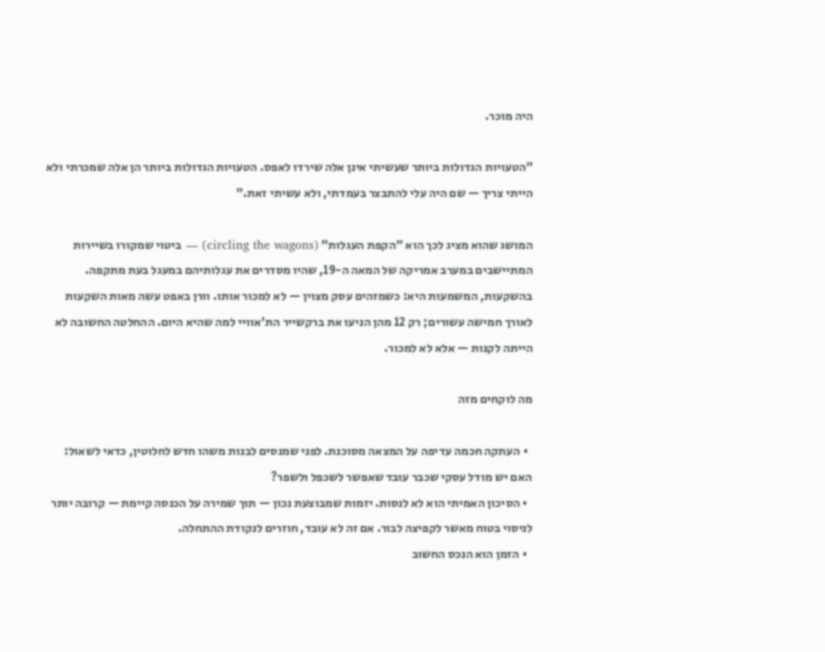היה מוכר.

"הטעויות הגדולות ביותר שעשיתי אינן אלה שירדו לאפס. הטעויות הגדולות ביותר הן אלה שמכרתי ולא הייתי צריך — שם היה עלי להתבצר בעמדתי, ולא עשיתי זאת."

המושג שהוא מציג לכך הוא "הקפת העגלות" (circling the wagons) — ביטוי שמקורו בשיירות המתיישבים במערב אמריקה של המאה ה-19, שהיו מסדרים את עגלותיהם במעגל בעת מתקפה. בהשקעות, המשמעות היא: כשמזהים עסק מצוין — לא למכור אותו. וורן באפט עשה מאות השקעות לאורך חמישה עשורים; רק 12 מהן הניעו את ברקשייר הת'אוויי למה שהיא היום. ההחלטה החשובה לא הייתה לקנות — אלא לא למכור.

מה לוקחים מזה

  • העתקה חכמה עדיפה על המצאה מסוכנת. לפני שמנסים לבנות משהו חדש לחלוטין, כדאי לשאול: האם יש מודל עסקי שכבר עובד שאפשר לשכפל ולשפר?
  • הסיכון האמיתי הוא לא לנסות. יזמות שמבוצעת נכון — תוך שמירה על הכנסה קיימת — קרובה יותר לניסוי בטוח מאשר לקפיצה לבור. אם זה לא עובד, חוזרים לנקודת ההתחלה.
  • הזמן הוא הנכס החשוב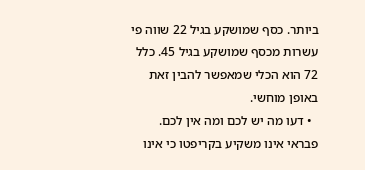ביותר. כסף שמושקע בגיל 22 שווה פי עשרות מכסף שמושקע בגיל 45. כלל 72 הוא הכלי שמאפשר להבין זאת באופן מוחשי.
  • דעו מה יש לכם ומה אין לכם. פבראי אינו משקיע בקריפטו כי אינו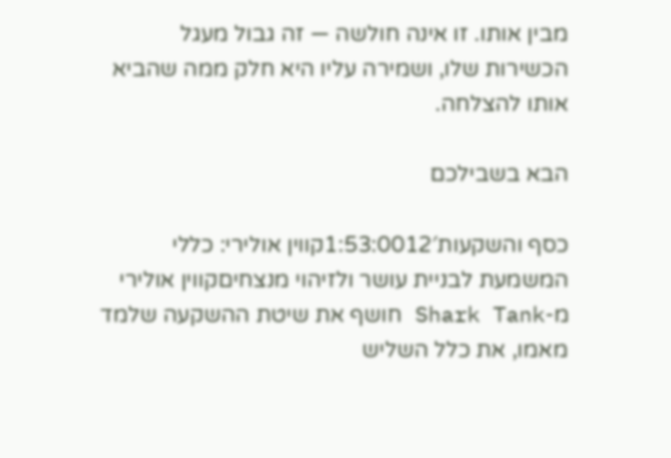מבין אותו. זו אינה חולשה — זה גבול מעגל הכשירות שלו, ושמירה עליו היא חלק ממה שהביא אותו להצלחה.

הבא בשבילכם

כסף והשקעות1:53:0012′קווין אולירי: כללי המשמעת לבניית עושר ולזיהוי מנצחיםקווין אולירי מ-Shark Tank חושף את שיטת ההשקעה שלמד מאמו, את כלל השליש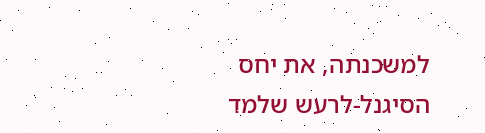למשכנתה, את יחס הסיגנל-לרעש שלמד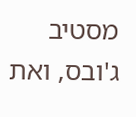מסטיב ג'ובס, ואת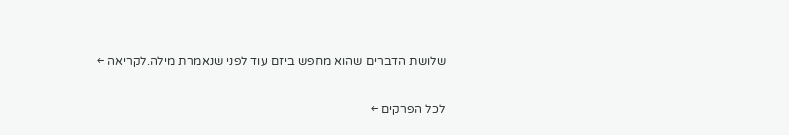שלושת הדברים שהוא מחפש ביזם עוד לפני שנאמרת מילה.לקריאה ←

לכל הפרקים ←